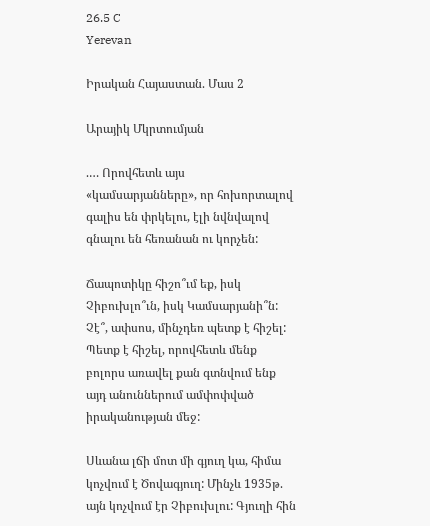26.5 C
Yerevan

Իրական Հայաստան. Մաս 2

Արայիկ Մկրտումյան

.… Որովհետև այս «կամսարյանները», որ հոխորտալով գալիս են փրկելու, էլի նվնվալով գնալու են հեռանան ու կորչեն:

Ճապոտիկը հիշո՞ւմ եք, իսկ Չիբուխլո՞ւն, իսկ Կամսարյանի՞ն: Չէ՞, ափսոս, մինչդեռ պետք է հիշել: Պետք է հիշել, որովհետև մենք բոլորս առավել քան գտնվում ենք այդ անուններում ամփոփված իրականության մեջ:

Սևանա լճի մոտ մի գյուղ կա, հիմա կոչվում է Ծովագյուղ: Մինչև 1935թ. այն կոչվում էր Չիբուխլու: Գյուղի հին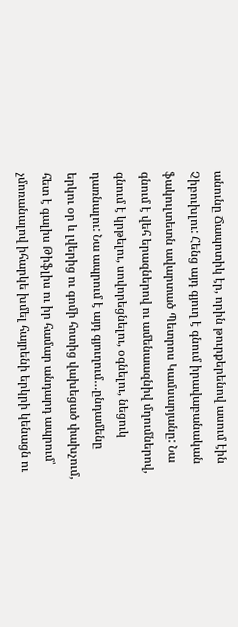անունը Ճապոտիկ էր, որին թուրքերենով ասում էին Չիբուխլու: Հենց այդ գյուղ է գնում իրավաբանական ֆակուլտետն ավարտած Պետրոս Կամսարյանը: Նա գնում է վեհ երազներով ու ամենաազնիվ մղումներով, գնում է կրթելու, սովորեցնելու, օգնելու, նեցուկ դառնալու: Նա ապրում է այդ գյուղում…ընդամենը երկու օր և լվերից ու գոմի հոտից վախեցած փախչում, հետ է գալիս Թիֆլիս ու իր համար անդարդ ապրում՝ չմոռանալով իհարկե խմել հայրենի երկրի կենացն ու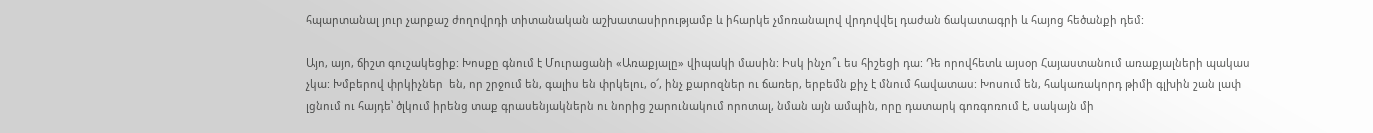հպարտանալ յուր չարքաշ ժողովրդի տիտանական աշխատասիրությամբ և իհարկե չմոռանալով վրդովվել դաժան ճակատագրի և հայոց հեծանքի դեմ:

Այո, այո, ճիշտ գուշակեցիք: Խոսքը գնում է Մուրացանի «Առաքյալը» վիպակի մասին: Իսկ ինչո՞ւ ես հիշեցի դա: Դե որովհետև այսօր Հայաստանում առաքյալների պակաս չկա: Խմբերով փրկիչներ  են, որ շրջում են, գալիս են փրկելու, օ՜, ինչ քարոզներ ու ճառեր, երբեմն քիչ է մնում հավատաս: Խոսում են, հակառակորդ թիմի գլխին շան լափ լցնում ու հայդե՝ ծլկում իրենց տաք գրասենյակներն ու նորից շարունակում որոտալ, նման այն ամպին, որը դատարկ գոռգոռում է, սակայն մի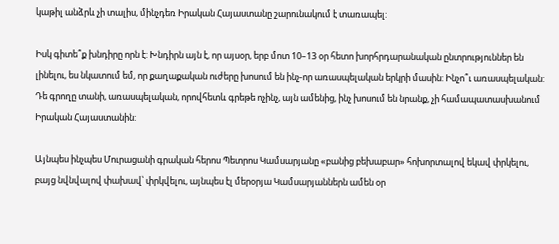կաթիլ անձրև չի տալիս, մինչդեռ Իրական Հայաստանը շարունակում է տառապել:

Իսկ գիտե՞ք խնդիրը որն է: Խնդիրն այն է, որ այսօր, երբ մոտ 10–13 օր հետո խորհրդարանական ընտրություններ են լինելու, ես նկատում եմ, որ քաղաքական ուժերը խոսում են ինչ-որ առասպելական երկրի մասին: Ինչո՞ւ առասպելական: Դե գրողը տանի, առասպելական, որովհետև գրեթե ոչինչ, այն ամենից, ինչ խոսում են նրանք, չի համապատասխանում Իրական Հայաստանին:

Այնպես ինչպես Մուրացանի գրական հերոս Պետրոս Կամսարյանը «բանից բեխաբար» հոխորտալով եկավ փրկելու, բայց նվնվալով փախավ՝ փրկվելու, այնպես էլ մերօրյա Կամսարյաններն ամեն օր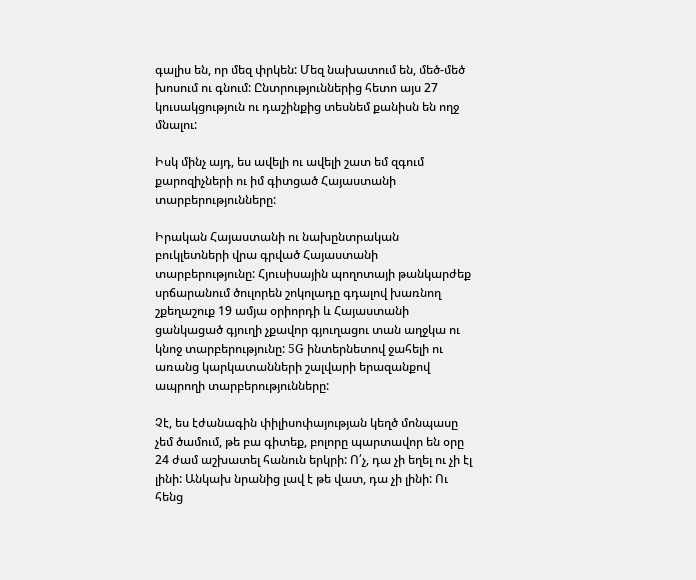գալիս են, որ մեզ փրկեն: Մեզ նախատում են, մեծ-մեծ խոսում ու գնում: Ընտրություններից հետո այս 27 կուսակցություն ու դաշինքից տեսնեմ քանիսն են ողջ մնալու:

Իսկ մինչ այդ, ես ավելի ու ավելի շատ եմ զգում քարոզիչների ու իմ գիտցած Հայաստանի տարբերությունները:

Իրական Հայաստանի ու նախընտրական բուկլետների վրա գրված Հայաստանի տարբերությունը: Հյուսիսային պողոտայի թանկարժեք սրճարանում ծուլորեն շոկոլադը գդալով խառնող շքեղաշուք 19 ամյա օրիորդի և Հայաստանի ցանկացած գյուղի չքավոր գյուղացու տան աղջկա ու կնոջ տարբերությունը: 5G ինտերնետով ջահելի ու  առանց կարկատանների շալվարի երազանքով ապրողի տարբերությունները:

Չէ, ես էժանագին փիլիսոփայության կեղծ մոնպասը չեմ ծամում, թե բա գիտեք, բոլորը պարտավոր են օրը 24 ժամ աշխատել հանուն երկրի: Ո՛չ, դա չի եղել ու չի էլ լինի: Անկախ նրանից լավ է թե վատ, դա չի լինի: Ու հենց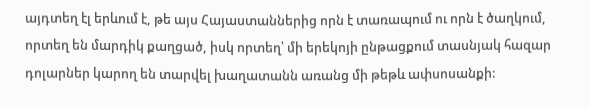այդտեղ էլ երևում է, թե այս Հայաստաններից որն է տառապում ու որն է ծաղկում, որտեղ են մարդիկ քաղցած, իսկ որտեղ՝ մի երեկոյի ընթացքում տասնյակ հազար դոլարներ կարող են տարվել խաղատանն առանց մի թեթև ափսոսանքի: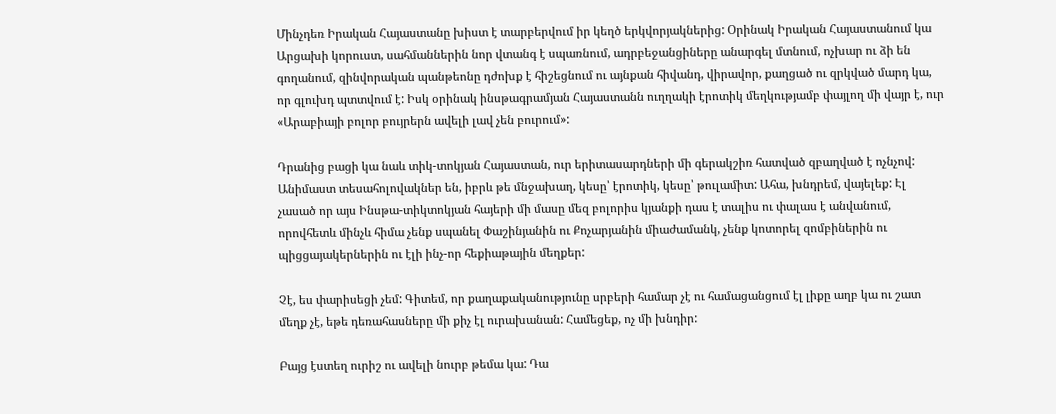Մինչդեռ Իրական Հայաստանը խիստ է տարբերվում իր կեղծ երկվորյակներից: Օրինակ Իրական Հայաստանում կա Արցախի կորուստ, սահմաններին նոր վտանգ է սպառնում, ադրբեջանցիները անարգել մտնում, ոչխար ու ձի են գողանում, զինվորական պանթեոնը դժոխք է հիշեցնում ու այնքան հիվանդ, վիրավոր, քաղցած ու զրկված մարդ կա, որ գլուխդ պտտվում է: Իսկ օրինակ ինսթագրամյան Հայաստանն ուղղակի էրոտիկ մեղկությամբ փայլող մի վայր է, ուր «Արաբիայի բոլոր բույրերն ավելի լավ չեն բուրում»:

Դրանից բացի կա նաև տիկ-տոկյան Հայաստան, ուր երիտասարդների մի գերակշիռ հատված զբաղված է ոչնչով: Անիմաստ տեսահոլովակներ են, իբրև թե մնջախաղ, կեսը՝ էրոտիկ, կեսը՝ թուլամիտ: Ահա, խնդրեմ, վայելեք: Էլ չասած որ այս Ինսթա-տիկտոկյան հայերի մի մասը մեզ բոլորիս կյանքի դաս է տալիս ու փալաս է անվանում, որովհետև մինչև հիմա չենք սպանել Փաշինյանին ու Քոչարյանին միաժամանկ, չենք կոտորել զոմբիներին ու պիցցայակերներին ու էլի ինչ-որ հեքիաթային մեղքեր:

Չէ, ես փարիսեցի չեմ: Գիտեմ, որ քաղաքականությունը սրբերի համար չէ ու համացանցում էլ լիքը աղբ կա ու շատ մեղք չէ, եթե դեռահասները մի քիչ էլ ուրախանան: Համեցեք, ոչ մի խնդիր:

Բայց էստեղ ուրիշ ու ավելի նուրբ թեմա կա: Դա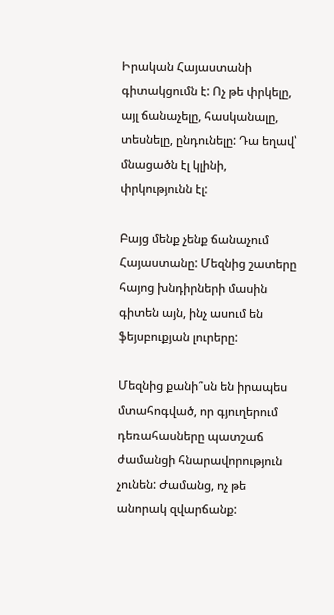Իրական Հայաստանի գիտակցումն է: Ոչ թե փրկելը, այլ ճանաչելը, հասկանալը, տեսնելը, ընդունելը: Դա եղավ՝ մնացածն էլ կլինի, փրկությունն էլ:

Բայց մենք չենք ճանաչում Հայաստանը: Մեզնից շատերը հայոց խնդիրների մասին գիտեն այն, ինչ ասում են ֆեյսբուքյան լուրերը:

Մեզնից քանի՞սն են իրապես մտահոգված, որ գյուղերում դեռահասները պատշաճ ժամանցի հնարավորություն չունեն: Ժամանց, ոչ թե անորակ զվարճանք: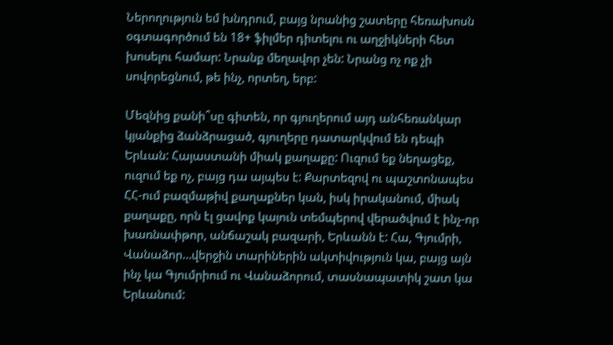Ներողություն եմ խնդրում, բայց նրանից շատերը հեռախոսն օգտագործում են 18+ ֆիլմեր դիտելու ու աղջիկների հետ խոսելու համար: Նրանք մեղավոր չեն: Նրանց ոչ ոք չի սովորեցնում, թե ինչ, որտեղ, երբ:

Մեզնից քանի՞սը գիտեն, որ գյուղերում այդ անհեռանկար կյանքից ձանձրացած, գյուղերը դատարկվում են դեպի Երևան: Հայաստանի միակ քաղաքը: Ուզում եք նեղացեք, ուզում եք ոչ, բայց դա այպես է: Քարտեզով ու պաշտոնապես ՀՀ-ում բազմաթիվ քաղաքներ կան, իսկ իրականում, միակ քաղաքը, որն էլ ցավոք կայուն տեմպերով վերածվում է ինչ-որ խառնափթոր, անճաշակ բազարի, Երևանն է: Հա, Գյումրի, Վանաձոր…վերջին տարիներին ակտիվություն կա, բայց այն ինչ կա Գյումրիում ու Վանաձորում, տասնապատիկ շատ կա Երևանում: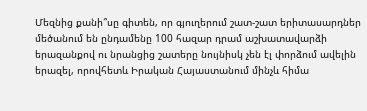Մեզնից քանի՞սը գիտեն, որ գյուղերում շատ-շատ երիտասարդներ մեծանում են ընդամենը 100 հազար դրամ աշխատավարձի երազանքով ու նրանցից շատերը նույնիսկ չեն էլ փորձում ավելին երազել, որովհետև Իրական Հայաստանում մինչև հիմա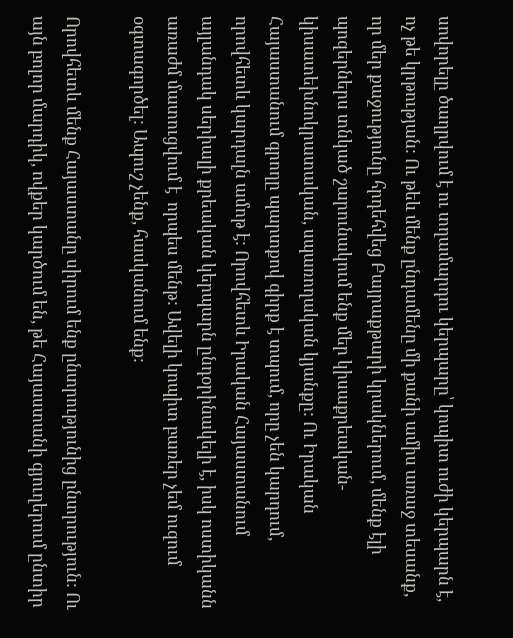սովորելը ծաղրվում է ու տղամարդու կերպարը՝ կոպիտ ուժի կերպարն է, ոչ թե կրթության: Ու թեև մենք ընդամենը մի քանի ամիս առաջ տեսանք, որ մեր քաջությունը հրդեհվեց Բայրաքթարի կրակներում, մենք էլի պոզերներս տնկած շարունակում ենք մեր կիսաքրեական-կիսատեխնոկրատական, սպառողական կյանքը: Ու Իրական Հայաստանում գրողը պարտքով գիրք է տպում, որը չեն կարդում, որովհետև կարդալն ամոթ է: Որովհետև Իրական Հայաստանում այլանդակ սերիալի քրեական կերպարն ընդօրինակելի է, իսկ ոստիկանն առաժմ մատուցվում է  որպես մենթ: Ավելի կոպիտ բառեր չեմ ուզում օգտագործել: Ապուշ չենք, հասկանում ենք:

Որովհետև մենք Հայաստանը սիրում ենք ընտրությունից ընտրություն: Ու այն բոլոր մարդիկ, ովքեր կարծում են, թե Հայաստանի գյուղերում ընտիր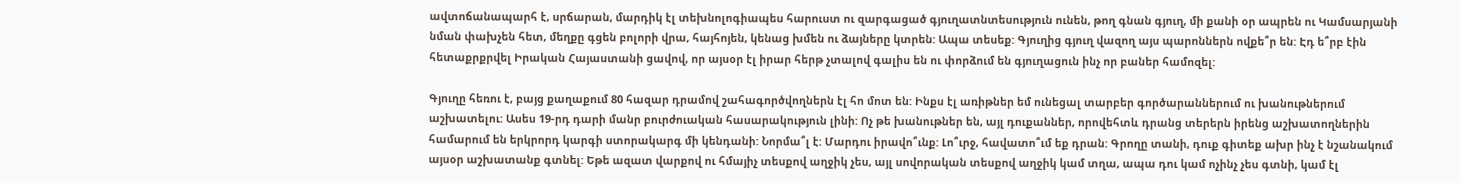ավտոճանապարհ է, սրճարան, մարդիկ էլ տեխնոլոգիապես հարուստ ու զարգացած գյուղատնտեսություն ունեն, թող գնան գյուղ, մի քանի օր ապրեն ու Կամսարյանի նման փախչեն հետ, մեղքը գցեն բոլորի վրա, հայհոյեն, կենաց խմեն ու ձայները կտրեն: Ապա տեսեք: Գյուղից գյուղ վազող այս պարոններն ովքե՞ր են: Էդ ե՞րբ էին հետաքրքրվել Իրական Հայաստանի ցավով, որ այսօր էլ իրար հերթ չտալով գալիս են ու փորձում են գյուղացուն ինչ որ բաներ համոզել:

Գյուղը հեռու է, բայց քաղաքում 80 հազար դրամով շահագործվողներն էլ հո մոտ են: Ինքս էլ առիթներ եմ ունեցալ տարբեր գործարաններում ու խանութներում աշխատելու: Ասես 19-րդ դարի մանր բուրժուական հասարակություն լինի: Ոչ թե խանութներ են, այլ դուքաններ, որովեհտև դրանց տերերն իրենց աշխատողներին համարում են երկրորդ կարգի ստորակարգ մի կենդանի: Նորմա՞լ է: Մարդու իրավո՞ւնք: Լո՞ւրջ, հավատո՞ւմ եք դրան: Գրողը տանի, դուք գիտեք ախր ինչ է նշանակում այսօր աշխատանք գտնել: Եթե ազատ վարքով ու հմայիչ տեսքով աղջիկ չես, այլ սովորական տեսքով աղջիկ կամ տղա, ապա դու կամ ոչինչ չես գտնի, կամ էլ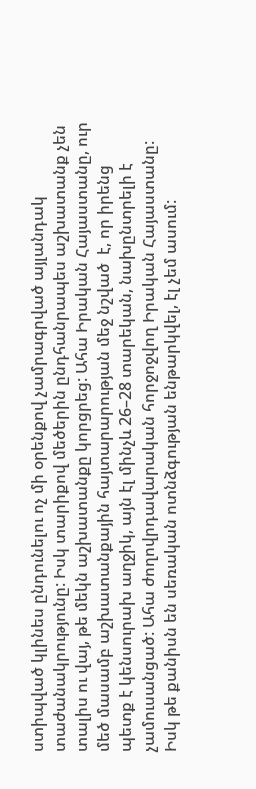ստիպված կլինես ընդունելու ոչ մի օրենքով չամրագրված այլանդակ տաժանակրությունը: Իսկ տարիքով մեծերին ընդհանրապես աշխատանք չեն տալիս ու վայ, թե մեկն աշխատանքը կորցրեց: Ահա Իրական Հայաստանը, ուր մեծ մասամբ աշխատանքային հայտարարության մեջ նշված  է, որ իրենց պետք է կենսուրախ աղջիկ, այն էլ մինչև 26–28 տարեկան, նախընտրելի է չամուսանցած: Ահա ժողովրդավարական հորջոջվող Իրական Հայաստանը: Իսկ թե քանիսն են սեռական ոտնձգության ենթարկվել, էլ չեմ ասում: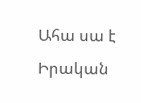Ահա սա է Իրական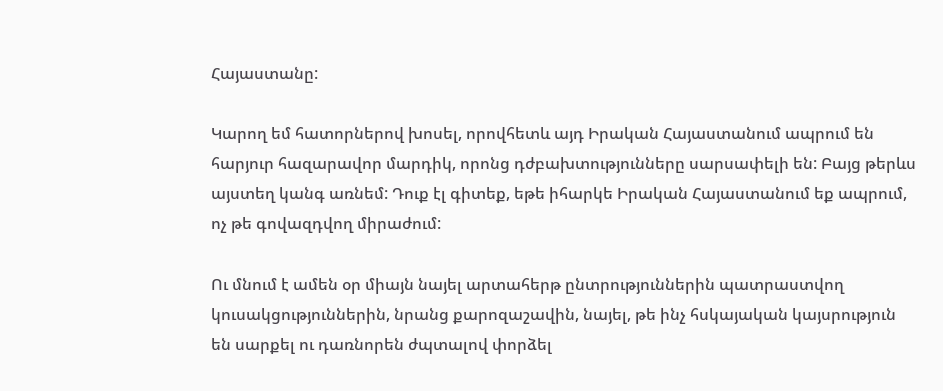Հայաստանը:

Կարող եմ հատորներով խոսել, որովհետև այդ Իրական Հայաստանում ապրում են հարյուր հազարավոր մարդիկ, որոնց դժբախտությունները սարսափելի են: Բայց թերևս այստեղ կանգ առնեմ: Դուք էլ գիտեք, եթե իհարկե Իրական Հայաստանում եք ապրում, ոչ թե գովազդվող միրաժում:

Ու մնում է ամեն օր միայն նայել արտահերթ ընտրություններին պատրաստվող կուսակցություններին, նրանց քարոզաշավին, նայել, թե ինչ հսկայական կայսրություն են սարքել ու դառնորեն ժպտալով փորձել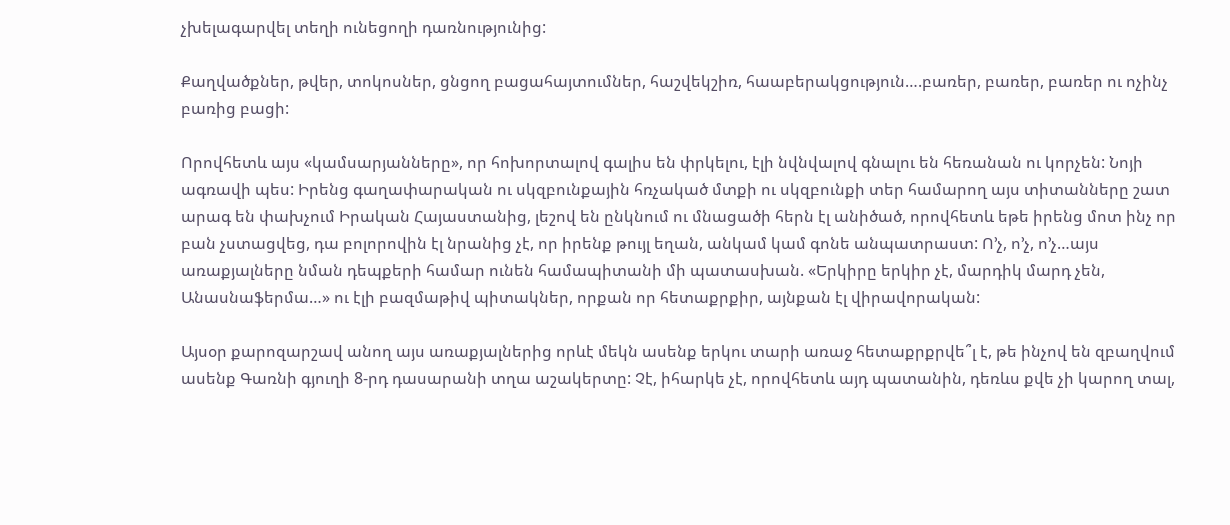չխելագարվել տեղի ունեցողի դառնությունից:

Քաղվածքներ, թվեր, տոկոսներ, ցնցող բացահայտումներ, հաշվեկշիռ, հաաբերակցություն….բառեր, բառեր, բառեր ու ոչինչ բառից բացի:

Որովհետև այս «կամսարյանները», որ հոխորտալով գալիս են փրկելու, էլի նվնվալով գնալու են հեռանան ու կորչեն: Նոյի ագռավի պես: Իրենց գաղափարական ու սկզբունքային հռչակած մտքի ու սկզբունքի տեր համարող այս տիտանները շատ արագ են փախչում Իրական Հայաստանից, լեշով են ընկնում ու մնացածի հերն էլ անիծած, որովհետև եթե իրենց մոտ ինչ որ բան չստացվեց, դա բոլորովին էլ նրանից չէ, որ իրենք թույլ եղան, անկամ կամ գոնե անպատրաստ: Ո’չ, ո’չ, ո’չ…այս առաքյալները նման դեպքերի համար ունեն համապիտանի մի պատասխան. «Երկիրը երկիր չէ, մարդիկ մարդ չեն, Անասնաֆերմա…» ու էլի բազմաթիվ պիտակներ, որքան որ հետաքրքիր, այնքան էլ վիրավորական:

Այսօր քարոզարշավ անող այս առաքյալներից որևէ մեկն ասենք երկու տարի առաջ հետաքրքրվե՞լ է, թե ինչով են զբաղվում ասենք Գառնի գյուղի 8‑րդ դասարանի տղա աշակերտը: Չէ, իհարկե չէ, որովհետև այդ պատանին, դեռևս քվե չի կարող տալ,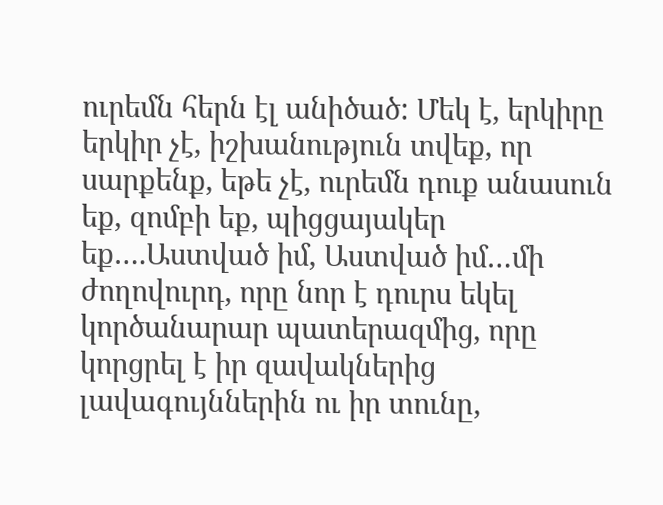ուրեմն հերն էլ անիծած: Մեկ է, երկիրը երկիր չէ, իշխանություն տվեք, որ սարքենք, եթե չէ, ուրեմն դուք անասուն եք, զոմբի եք, պիցցայակեր եք….Աստված իմ, Աստված իմ…մի ժողովուրդ, որը նոր է դուրս եկել կործանարար պատերազմից, որը կորցրել է իր զավակներից լավագույններին ու իր տունը,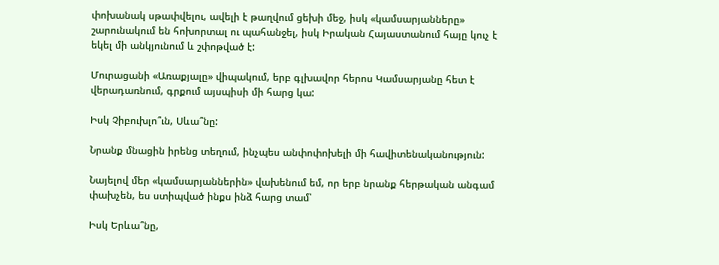փոխանակ սթափվելու, ավելի է թաղվում ցեխի մեջ, իսկ «կամսարյանները» շարունակում են հոխորտալ ու պահանջել, իսկ Իրական Հայաստանում հայը կուչ է եկել մի անկյունում և շփոթված է:

Մուրացանի «Առաքյալը» վիպակում, երբ գլխավոր հերոս Կամսարյանը հետ է վերադառնում, գրքում այսպիսի մի հարց կա:

Իսկ Չիբուխլո՞ւն, Սևա՞նը:

Նրանք մնացին իրենց տեղում, ինչպես անփոփոխելի մի հավիտենականություն:

Նայելով մեր «կամսարյաններին» վախենում եմ, որ երբ նրանք հերթական անգամ փախչեն, ես ստիպված ինքս ինձ հարց տամ՝

Իսկ Երևա՞նը,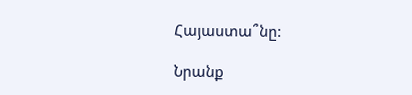Հայաստա՞նը:

Նրանք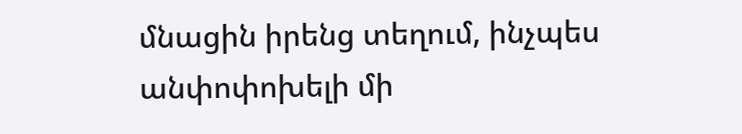մնացին իրենց տեղում, ինչպես անփոփոխելի մի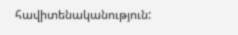հավիտենականություն: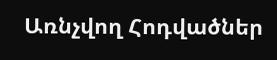Առնչվող Հոդվածներ